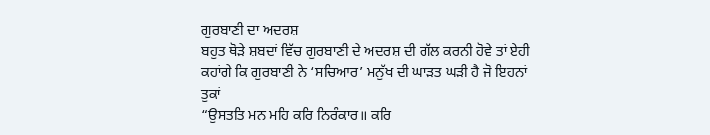ਗੁਰਬਾਣੀ ਦਾ ਅਦਰਸ਼
ਬਹੁਤ ਥੋੜੇ ਸ਼ਬਦਾਂ ਵਿੱਚ ਗੁਰਬਾਣੀ ਦੇ ਅਦਰਸ਼ ਦੀ ਗੱਲ ਕਰਨੀ ਹੋਵੇ ਤਾਂ ਏਹੀ
ਕਹਾਂਗੇ ਕਿ ਗੁਰਬਾਣੀ ਨੇ ‘ਸਚਿਆਰ’ ਮਨੁੱਖ ਦੀ ਘਾੜਤ ਘੜੀ ਹੈ ਜੋ ਇਹਨਾਂ ਤੁਕਾਂ
“ਉਸਤਤਿ ਮਨ ਮਹਿ ਕਰਿ ਨਿਰੰਕਾਰ॥ ਕਰਿ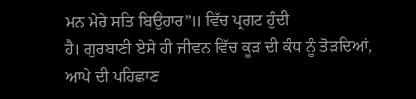ਮਨ ਮੇਰੇ ਸਤਿ ਬਿਉਹਾਰ”॥ ਵਿੱਚ ਪ੍ਰਗਟ ਹੁੰਦੀ
ਹੈ। ਗੁਰਬਾਣੀ ਏਸੇ ਹੀ ਜੀਵਨ ਵਿੱਚ ਕੂੜ ਦੀ ਕੰਧ ਨੂੰ ਤੋੜਦਿਆਂ, ਆਪੇ ਦੀ ਪਹਿਛਾਣ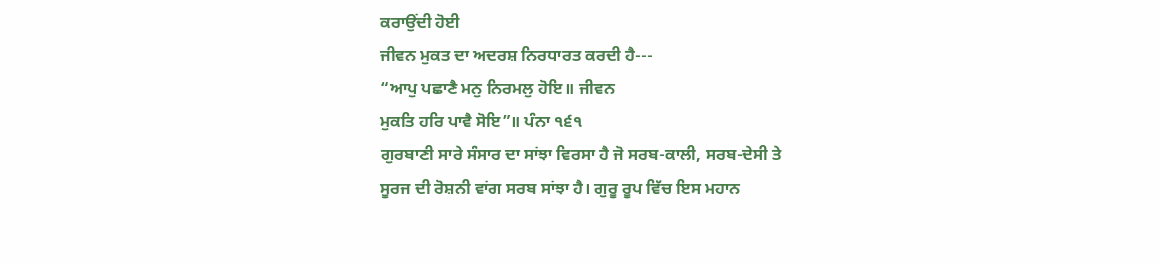ਕਰਾਉਂਦੀ ਹੋਈ
ਜੀਵਨ ਮੁਕਤ ਦਾ ਅਦਰਸ਼ ਨਿਰਧਾਰਤ ਕਰਦੀ ਹੈ---
“ਆਪੁ ਪਛਾਣੈ ਮਨੁ ਨਿਰਮਲੁ ਹੋਇ॥ ਜੀਵਨ
ਮੁਕਤਿ ਹਰਿ ਪਾਵੈ ਸੋਇ”॥ ਪੰਨਾ ੧੬੧
ਗੁਰਬਾਣੀ ਸਾਰੇ ਸੰਸਾਰ ਦਾ ਸਾਂਝਾ ਵਿਰਸਾ ਹੈ ਜੋ ਸਰਬ-ਕਾਲੀ, ਸਰਬ-ਦੇਸੀ ਤੇ
ਸੂਰਜ ਦੀ ਰੋਸ਼ਨੀ ਵਾਂਗ ਸਰਬ ਸਾਂਝਾ ਹੈ। ਗੁਰੂ ਰੂਪ ਵਿੱਚ ਇਸ ਮਹਾਨ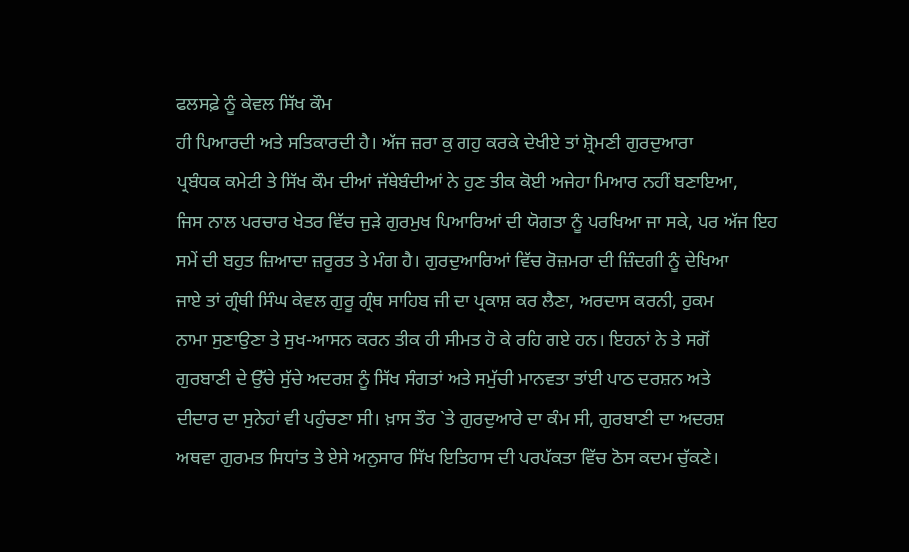ਫਲਸਫ਼ੇ ਨੂੰ ਕੇਵਲ ਸਿੱਖ ਕੌਮ
ਹੀ ਪਿਆਰਦੀ ਅਤੇ ਸਤਿਕਾਰਦੀ ਹੈ। ਅੱਜ ਜ਼ਰਾ ਕੁ ਗਹੁ ਕਰਕੇ ਦੇਖੀਏ ਤਾਂ ਸ਼੍ਰੋਮਣੀ ਗੁਰਦੁਆਰਾ
ਪ੍ਰਬੰਧਕ ਕਮੇਟੀ ਤੇ ਸਿੱਖ ਕੌਮ ਦੀਆਂ ਜੱਥੇਬੰਦੀਆਂ ਨੇ ਹੁਣ ਤੀਕ ਕੋਈ ਅਜੇਹਾ ਮਿਆਰ ਨਹੀਂ ਬਣਾਇਆ,
ਜਿਸ ਨਾਲ ਪਰਚਾਰ ਖੇਤਰ ਵਿੱਚ ਜੁੜੇ ਗੁਰਮੁਖ ਪਿਆਰਿਆਂ ਦੀ ਯੋਗਤਾ ਨੂੰ ਪਰਖਿਆ ਜਾ ਸਕੇ, ਪਰ ਅੱਜ ਇਹ
ਸਮੇਂ ਦੀ ਬਹੁਤ ਜ਼ਿਆਦਾ ਜ਼ਰੂਰਤ ਤੇ ਮੰਗ ਹੈ। ਗੁਰਦੁਆਰਿਆਂ ਵਿੱਚ ਰੋਜ਼ਮਰਾ ਦੀ ਜ਼ਿੰਦਗੀ ਨੂੰ ਦੇਖਿਆ
ਜਾਏ ਤਾਂ ਗ੍ਰੰਥੀ ਸਿੰਘ ਕੇਵਲ ਗੁਰੂ ਗ੍ਰੰਥ ਸਾਹਿਬ ਜੀ ਦਾ ਪ੍ਰਕਾਸ਼ ਕਰ ਲੈਣਾ, ਅਰਦਾਸ ਕਰਨੀ, ਹੁਕਮ
ਨਾਮਾ ਸੁਣਾਉਣਾ ਤੇ ਸੁਖ-ਆਸਨ ਕਰਨ ਤੀਕ ਹੀ ਸੀਮਤ ਹੋ ਕੇ ਰਹਿ ਗਏ ਹਨ। ਇਹਨਾਂ ਨੇ ਤੇ ਸਗੋਂ
ਗੁਰਬਾਣੀ ਦੇ ਉੱਚੇ ਸੁੱਚੇ ਅਦਰਸ਼ ਨੂੰ ਸਿੱਖ ਸੰਗਤਾਂ ਅਤੇ ਸਮੁੱਚੀ ਮਾਨਵਤਾ ਤਾਂਈ ਪਾਠ ਦਰਸ਼ਨ ਅਤੇ
ਦੀਦਾਰ ਦਾ ਸੁਨੇਹਾਂ ਵੀ ਪਹੁੰਚਣਾ ਸੀ। ਖ਼ਾਸ ਤੌਰ `ਤੇ ਗੁਰਦੁਆਰੇ ਦਾ ਕੰਮ ਸੀ, ਗੁਰਬਾਣੀ ਦਾ ਅਦਰਸ਼
ਅਥਵਾ ਗੁਰਮਤ ਸਿਧਾਂਤ ਤੇ ਏਸੇ ਅਨੁਸਾਰ ਸਿੱਖ ਇਤਿਹਾਸ ਦੀ ਪਰਪੱਕਤਾ ਵਿੱਚ ਠੋਸ ਕਦਮ ਚੁੱਕਣੇ।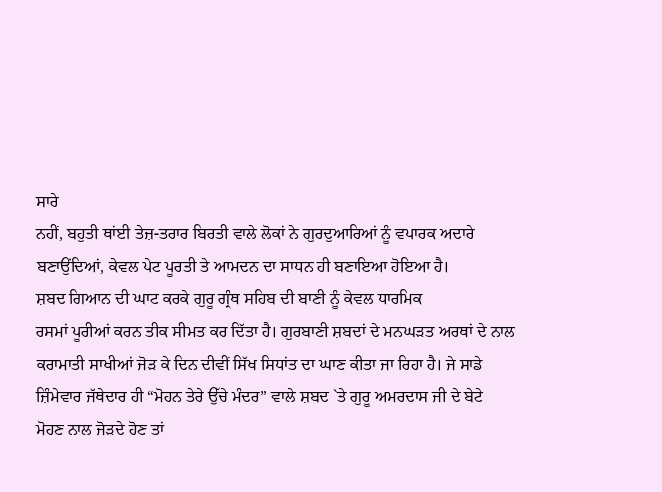ਸਾਰੇ
ਨਹੀਂ, ਬਹੁਤੀ ਥਾਂਈ ਤੇਜ਼-ਤਰਾਰ ਬਿਰਤੀ ਵਾਲੇ ਲੋਕਾਂ ਨੇ ਗੁਰਦੁਆਰਿਆਂ ਨੂੰ ਵਪਾਰਕ ਅਦਾਰੇ
ਬਣਾਉਂਦਿਆਂ, ਕੇਵਲ ਪੇਟ ਪੂਰਤੀ ਤੇ ਆਮਦਨ ਦਾ ਸਾਧਨ ਹੀ ਬਣਾਇਆ ਹੋਇਆ ਹੈ।
ਸ਼ਬਦ ਗਿਆਨ ਦੀ ਘਾਟ ਕਰਕੇ ਗੁਰੂ ਗ੍ਰੰਥ ਸਹਿਬ ਦੀ ਬਾਣੀ ਨੂੰ ਕੇਵਲ ਧਾਰਮਿਕ
ਰਸਮਾਂ ਪੂਰੀਆਂ ਕਰਨ ਤੀਕ ਸੀਮਤ ਕਰ ਦਿੱਤਾ ਹੈ। ਗੁਰਬਾਣੀ ਸ਼ਬਦਾਂ ਦੇ ਮਨਘੜਤ ਅਰਥਾਂ ਦੇ ਨਾਲ
ਕਰਾਮਾਤੀ ਸਾਖੀਆਂ ਜੋੜ ਕੇ ਦਿਨ ਦੀਵੀਂ ਸਿੱਖ ਸਿਧਾਂਤ ਦਾ ਘਾਣ ਕੀਤਾ ਜਾ ਰਿਹਾ ਹੈ। ਜੇ ਸਾਡੇ
ਜ਼ਿੰਮੇਵਾਰ ਜੱਥੇਦਾਰ ਹੀ “ਮੋਹਨ ਤੇਰੇ ਉੱਚੇ ਮੰਦਰ” ਵਾਲੇ ਸ਼ਬਦ `ਤੇ ਗੁਰੂ ਅਮਰਦਾਸ ਜੀ ਦੇ ਬੇਟੇ
ਮੋਹਣ ਨਾਲ ਜੋੜਦੇ ਹੋਣ ਤਾਂ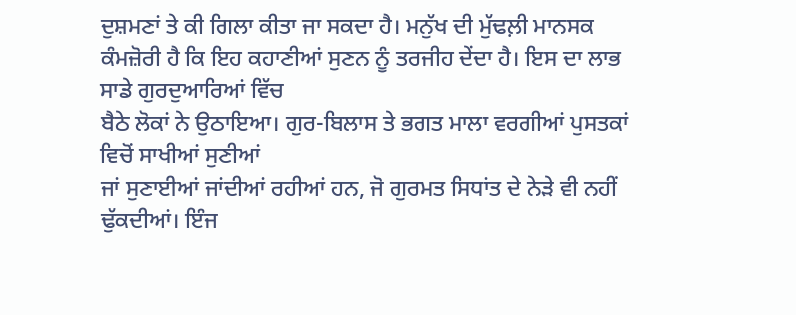ਦੁਸ਼ਮਣਾਂ ਤੇ ਕੀ ਗਿਲਾ ਕੀਤਾ ਜਾ ਸਕਦਾ ਹੈ। ਮਨੁੱਖ ਦੀ ਮੁੱਢਲ਼ੀ ਮਾਨਸਕ
ਕੰਮਜ਼ੋਰੀ ਹੈ ਕਿ ਇਹ ਕਹਾਣੀਆਂ ਸੁਣਨ ਨੂੰ ਤਰਜੀਹ ਦੇਂਦਾ ਹੈ। ਇਸ ਦਾ ਲਾਭ ਸਾਡੇ ਗੁਰਦੁਆਰਿਆਂ ਵਿੱਚ
ਬੈਠੇ ਲੋਕਾਂ ਨੇ ਉਠਾਇਆ। ਗੁਰ-ਬਿਲਾਸ ਤੇ ਭਗਤ ਮਾਲਾ ਵਰਗੀਆਂ ਪੁਸਤਕਾਂ ਵਿਚੋਂ ਸਾਖੀਆਂ ਸੁਣੀਆਂ
ਜਾਂ ਸੁਣਾਈਆਂ ਜਾਂਦੀਆਂ ਰਹੀਆਂ ਹਨ, ਜੋ ਗੁਰਮਤ ਸਿਧਾਂਤ ਦੇ ਨੇੜੇ ਵੀ ਨਹੀਂ ਢੁੱਕਦੀਆਂ। ਇੰਜ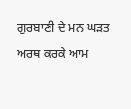ਗੁਰਬਾਣੀ ਦੇ ਮਨ ਘੜਤ ਅਰਥ ਕਰਕੇ ਆਮ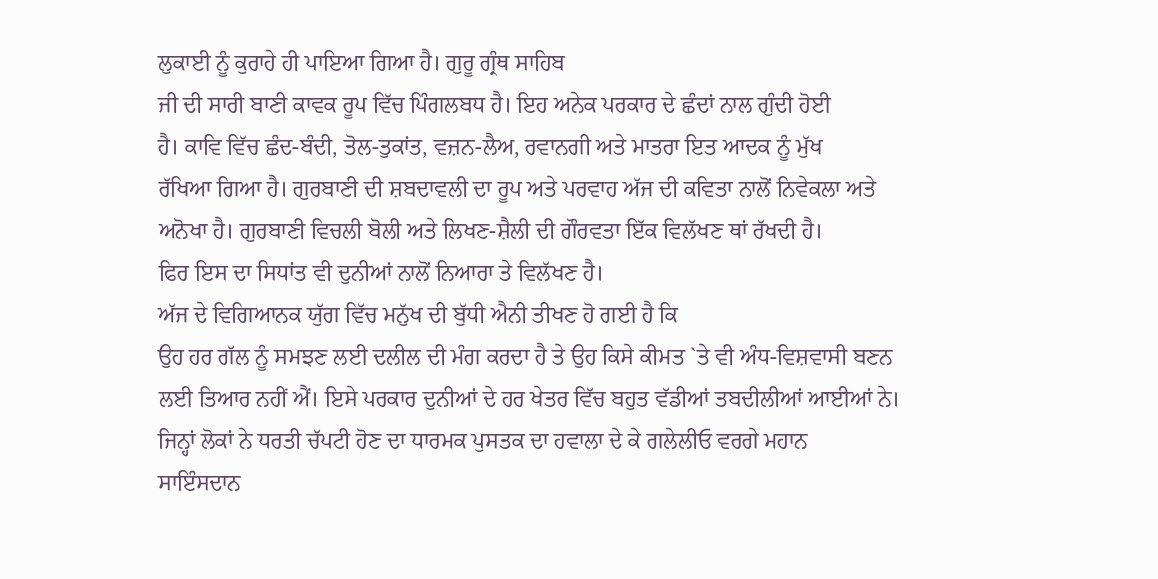ਲੁਕਾਈ ਨੂੰ ਕੁਰਾਹੇ ਹੀ ਪਾਇਆ ਗਿਆ ਹੈ। ਗੁਰੂ ਗ੍ਰੰਥ ਸਾਹਿਬ
ਜੀ ਦੀ ਸਾਰੀ ਬਾਣੀ ਕਾਵਕ ਰੂਪ ਵਿੱਚ ਪਿੰਗਲਬਧ ਹੈ। ਇਹ ਅਨੇਕ ਪਰਕਾਰ ਦੇ ਛੰਦਾਂ ਨਾਲ ਗੁੰਦੀ ਹੋਈ
ਹੈ। ਕਾਵਿ ਵਿੱਚ ਛੰਦ-ਬੰਦੀ, ਤੋਲ-ਤੁਕਾਂਤ, ਵਜ਼ਨ-ਲੈਅ, ਰਵਾਨਗੀ ਅਤੇ ਮਾਤਰਾ ਇਤ ਆਦਕ ਨੂੰ ਮੁੱਖ
ਰੱਖਿਆ ਗਿਆ ਹੈ। ਗੁਰਬਾਣੀ ਦੀ ਸ਼ਬਦਾਵਲੀ ਦਾ ਰੂਪ ਅਤੇ ਪਰਵਾਹ ਅੱਜ ਦੀ ਕਵਿਤਾ ਨਾਲੋਂ ਨਿਵੇਕਲਾ ਅਤੇ
ਅਨੋਖਾ ਹੈ। ਗੁਰਬਾਣੀ ਵਿਚਲੀ ਬੋਲੀ ਅਤੇ ਲਿਖਣ-ਸ਼ੈਲੀ ਦੀ ਗੌਰਵਤਾ ਇੱਕ ਵਿਲੱਖਣ ਥਾਂ ਰੱਖਦੀ ਹੈ।
ਫਿਰ ਇਸ ਦਾ ਸਿਧਾਂਤ ਵੀ ਦੁਨੀਆਂ ਨਾਲੋਂ ਨਿਆਰਾ ਤੇ ਵਿਲੱਖਣ ਹੈ।
ਅੱਜ ਦੇ ਵਿਗਿਆਨਕ ਯੁੱਗ ਵਿੱਚ ਮਨੁੱਖ ਦੀ ਬੁੱਧੀ ਐਨੀ ਤੀਖਣ ਹੋ ਗਈ ਹੈ ਕਿ
ਉਹ ਹਰ ਗੱਲ ਨੂੰ ਸਮਝਣ ਲਈ ਦਲੀਲ ਦੀ ਮੰਗ ਕਰਦਾ ਹੈ ਤੇ ਉਹ ਕਿਸੇ ਕੀਮਤ `ਤੇ ਵੀ ਅੰਧ-ਵਿਸ਼ਵਾਸੀ ਬਣਨ
ਲਈ ਤਿਆਰ ਨਹੀਂ ਐਂ। ਇਸੇ ਪਰਕਾਰ ਦੁਨੀਆਂ ਦੇ ਹਰ ਖੇਤਰ ਵਿੱਚ ਬਹੁਤ ਵੱਡੀਆਂ ਤਬਦੀਲੀਆਂ ਆਈਆਂ ਨੇ।
ਜਿਨ੍ਹਾਂ ਲੋਕਾਂ ਨੇ ਧਰਤੀ ਚੱਪਟੀ ਹੋਣ ਦਾ ਧਾਰਮਕ ਪੁਸਤਕ ਦਾ ਹਵਾਲਾ ਦੇ ਕੇ ਗਲੇਲੀਓ ਵਰਗੇ ਮਹਾਨ
ਸਾਇੰਸਦਾਨ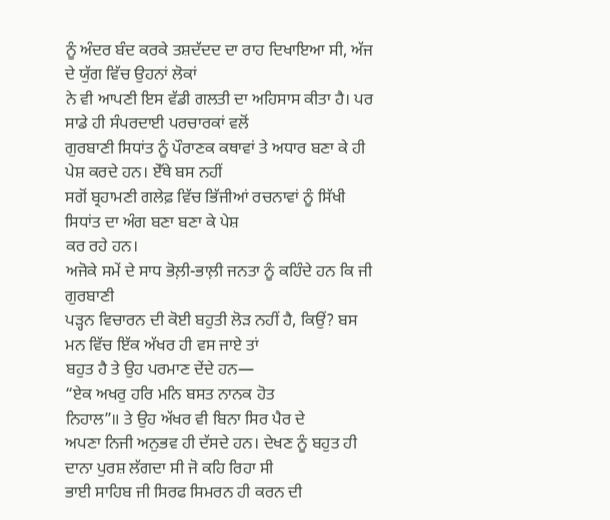ਨੂੰ ਅੰਦਰ ਬੰਦ ਕਰਕੇ ਤਸ਼ਦੱਦਦ ਦਾ ਰਾਹ ਦਿਖਾਇਆ ਸੀ, ਅੱਜ ਦੇ ਯੁੱਗ ਵਿੱਚ ਉਹਨਾਂ ਲੋਕਾਂ
ਨੇ ਵੀ ਆਪਣੀ ਇਸ ਵੱਡੀ ਗਲਤੀ ਦਾ ਅਹਿਸਾਸ ਕੀਤਾ ਹੈ। ਪਰ ਸਾਡੇ ਹੀ ਸੰਪਰਦਾਈ ਪਰਚਾਰਕਾਂ ਵਲੋਂ
ਗੁਰਬਾਣੀ ਸਿਧਾਂਤ ਨੂੰ ਪੌਰਾਣਕ ਕਥਾਵਾਂ ਤੇ ਅਧਾਰ ਬਣਾ ਕੇ ਹੀ ਪੇਸ਼ ਕਰਦੇ ਹਨ। ਏੱਥੇ ਬਸ ਨਹੀਂ
ਸਗੋਂ ਬ੍ਰਹਾਮਣੀ ਗਲੇਫ਼ ਵਿੱਚ ਭਿੱਜੀਆਂ ਰਚਨਾਵਾਂ ਨੂੰ ਸਿੱਖੀ ਸਿਧਾਂਤ ਦਾ ਅੰਗ ਬਣਾ ਬਣਾ ਕੇ ਪੇਸ਼
ਕਰ ਰਹੇ ਹਨ।
ਅਜੋਕੇ ਸਮੇਂ ਦੇ ਸਾਧ ਭੋਲ਼ੀ-ਭਾਲ਼ੀ ਜਨਤਾ ਨੂੰ ਕਹਿੰਦੇ ਹਨ ਕਿ ਜੀ ਗੁਰਬਾਣੀ
ਪੜ੍ਹਨ ਵਿਚਾਰਨ ਦੀ ਕੋਈ ਬਹੁਤੀ ਲੋੜ ਨਹੀਂ ਹੈ, ਕਿਉਂ? ਬਸ ਮਨ ਵਿੱਚ ਇੱਕ ਅੱਖਰ ਹੀ ਵਸ ਜਾਏ ਤਾਂ
ਬਹੁਤ ਹੈ ਤੇ ਉਹ ਪਰਮਾਣ ਦੇਂਦੇ ਹਨ—
“ਏਕ ਅਖਰੁ ਹਰਿ ਮਨਿ ਬਸਤ ਨਾਨਕ ਹੋਤ
ਨਿਹਾਲ”॥ ਤੇ ਉਹ ਅੱਖਰ ਵੀ ਬਿਨਾ ਸਿਰ ਪੈਰ ਦੇ
ਅਪਣਾ ਨਿਜੀ ਅਨੁਭਵ ਹੀ ਦੱਸਦੇ ਹਨ। ਦੇਖਣ ਨੂੰ ਬਹੁਤ ਹੀ ਦਾਨਾ ਪੁਰਸ਼ ਲੱਗਦਾ ਸੀ ਜੋ ਕਹਿ ਰਿਹਾ ਸੀ
ਭਾਈ ਸਾਹਿਬ ਜੀ ਸਿਰਫ ਸਿਮਰਨ ਹੀ ਕਰਨ ਦੀ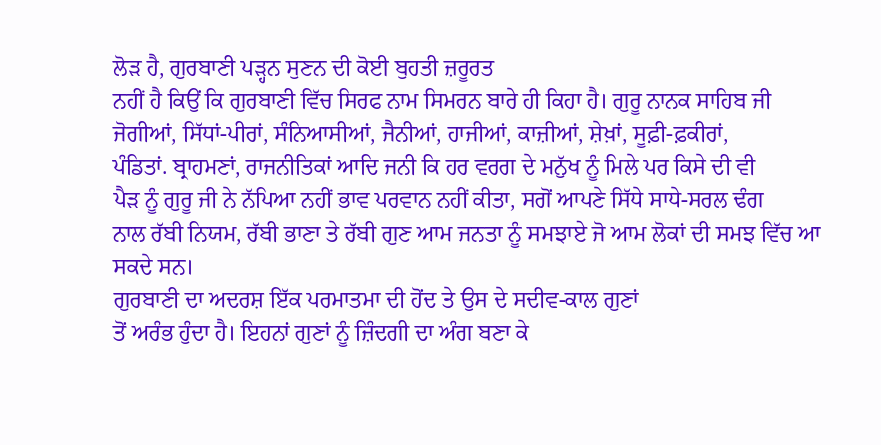ਲੋੜ ਹੈ, ਗੁਰਬਾਣੀ ਪੜ੍ਹਨ ਸੁਣਨ ਦੀ ਕੋਈ ਬੁਹਤੀ ਜ਼ਰੂਰਤ
ਨਹੀਂ ਹੈ ਕਿਉਂ ਕਿ ਗੁਰਬਾਣੀ ਵਿੱਚ ਸਿਰਫ ਨਾਮ ਸਿਮਰਨ ਬਾਰੇ ਹੀ ਕਿਹਾ ਹੈ। ਗੁਰੂ ਨਾਨਕ ਸਾਹਿਬ ਜੀ
ਜੋਗੀਆਂ, ਸਿੱਧਾਂ-ਪੀਰਾਂ, ਸੰਨਿਆਸੀਆਂ, ਜੈਨੀਆਂ, ਹਾਜੀਆਂ, ਕਾਜ਼ੀਆਂ, ਸ਼ੇਖ਼ਾਂ, ਸੂਫ਼ੀ-ਫ਼ਕੀਰਾਂ,
ਪੰਡਿਤਾਂ. ਬ੍ਰਾਹਮਣਾਂ, ਰਾਜਨੀਤਿਕਾਂ ਆਦਿ ਜਨੀ ਕਿ ਹਰ ਵਰਗ ਦੇ ਮਨੁੱਖ ਨੂੰ ਮਿਲੇ ਪਰ ਕਿਸੇ ਦੀ ਵੀ
ਪੈੜ ਨੂੰ ਗੁਰੂ ਜੀ ਨੇ ਨੱਪਿਆ ਨਹੀਂ ਭਾਵ ਪਰਵਾਨ ਨਹੀਂ ਕੀਤਾ, ਸਗੋਂ ਆਪਣੇ ਸਿੱਧੇ ਸਾਧੇ-ਸਰਲ ਢੰਗ
ਨਾਲ ਰੱਬੀ ਨਿਯਮ, ਰੱਬੀ ਭਾਣਾ ਤੇ ਰੱਬੀ ਗੁਣ ਆਮ ਜਨਤਾ ਨੂੰ ਸਮਝਾਏ ਜੋ ਆਮ ਲੋਕਾਂ ਦੀ ਸਮਝ ਵਿੱਚ ਆ
ਸਕਦੇ ਸਨ।
ਗੁਰਬਾਣੀ ਦਾ ਅਦਰਸ਼ ਇੱਕ ਪਰਮਾਤਮਾ ਦੀ ਹੋਂਦ ਤੇ ਉਸ ਦੇ ਸਦੀਵ-ਕਾਲ ਗੁਣਾਂ
ਤੋਂ ਅਰੰਭ ਹੁੰਦਾ ਹੈ। ਇਹਨਾਂ ਗੁਣਾਂ ਨੂੰ ਜ਼ਿੰਦਗੀ ਦਾ ਅੰਗ ਬਣਾ ਕੇ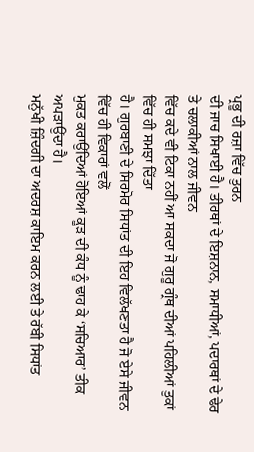ਪ੍ਰਭੂ ਦੀ ਰਜ਼ਾ ਵਿੱਚ ਤੁਰਨ
ਦੀ ਜਾਚ ਸਿਖਾਈ ਹੈ। ਤੀਰਥਾਂ ਦੇ ਇਸ਼ਨਾਨ, ਸਮਾਧੀਆਂ, ਪਦਾਰਥਾਂ ਦੇ ਢੇਰ ਤੇ ਚਲਾਕੀਆਂ ਨਾਲ ਜੀਵਨ
ਵਿੱਚ ਕਦੇ ਵੀ ਟਿਕਾ ਨਹੀਂ ਆ ਸਕਦਾ ਜੋ ਗੁਰੂ ਗ੍ਰੰਥ ਦੀਆਂ ਪਹਿਲੀਆਂ ਤੁਕਾਂ ਵਿੱਚ ਹੀ ਸਮਝਾ ਦਿੱਤਾ
ਹੈ। ਗੁਰਬਾਣੀ ਦੇ ਸਿਰਮੋਰ ਸਿਧਾਂਤ ਦੀ ਇਹ ਵਿਲੱਖਣਤਾ ਹੈ ਜੋ ਏਸੇ ਜੀਵਨ ਵਿੱਚ ਹੀ ਵਿਕਾਰਾਂ ਵਲੋਂ
ਮੁਕਤ ਕਰਾਉਂਦਿਆਂ ਹੋਇਆਂ ਕੂੜ ਦੀ ਕੰਧ ਨੂੰ ਢਾਹ ਕੇ ‘ਸਚਿਆਰ’ ਤੀਕ ਅਪੜਾਉਂਦਾ ਹੈ।
ਮਨੁੱਖੀ ਜ਼ਿੰਦਗੀ ਦਾ ਅਦਰਸ਼ ਕਾਇਮ ਕਰਨ ਲਈ ਤੇ ਰੱਬੀ ਸਿਧਾਂਤ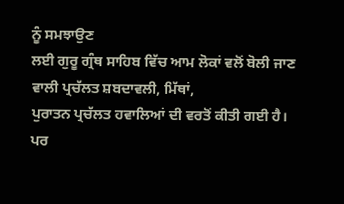ਨੂੰ ਸਮਝਾਉਣ
ਲਈ ਗੁਰੂ ਗ੍ਰੰਥ ਸਾਹਿਬ ਵਿੱਚ ਆਮ ਲੋਕਾਂ ਵਲੋਂ ਬੋਲੀ ਜਾਣ ਵਾਲੀ ਪ੍ਰਚੱਲਤ ਸ਼ਬਦਾਵਲੀ, ਮਿੱਥਾਂ,
ਪੁਰਾਤਨ ਪ੍ਰਚੱਲਤ ਹਵਾਲਿਆਂ ਦੀ ਵਰਤੋਂ ਕੀਤੀ ਗਈ ਹੈ। ਪਰ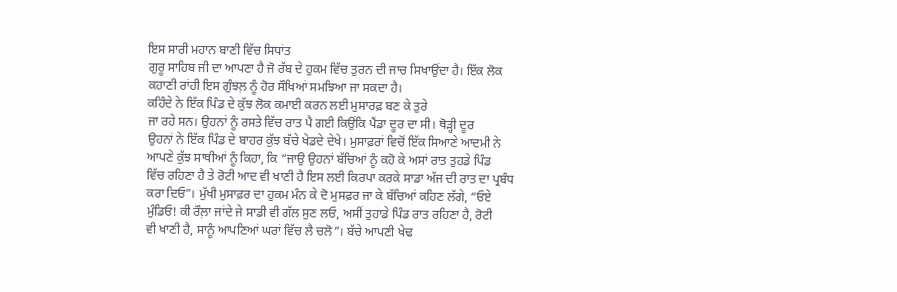ਇਸ ਸਾਰੀ ਮਹਾਨ ਬਾਣੀ ਵਿੱਚ ਸਿਧਾਂਤ
ਗੁਰੂ ਸਾਹਿਬ ਜੀ ਦਾ ਆਪਣਾ ਹੈ ਜੋ ਰੱਬ ਦੇ ਹੁਕਮ ਵਿੱਚ ਤੁਰਨ ਦੀ ਜਾਚ ਸਿਖਾਉਂਦਾ ਹੈ। ਇੱਕ ਲੋਕ
ਕਹਾਣੀ ਰਾਂਹੀ ਇਸ ਗੁੰਝਲ਼ ਨੂੰ ਹੋਰ ਸੌਖਿਆਂ ਸਮਝਿਆ ਜਾ ਸਕਦਾ ਹੈ।
ਕਹਿੰਦੇ ਨੇ ਇੱਕ ਪਿੰਡ ਦੇ ਕੁੱਝ ਲੋਕ ਕਮਾਈ ਕਰਨ ਲਈ ਮੁਸਾਰਫ਼ ਬਣ ਕੇ ਤੁਰੇ
ਜਾ ਰਹੇ ਸਨ। ਉਹਨਾਂ ਨੂੰ ਰਸਤੇ ਵਿੱਚ ਰਾਤ ਪੈ ਗਈ ਕਿਉਂਕਿ ਪੈਂਡਾ ਦੂਰ ਦਾ ਸੀ। ਥੋੜ੍ਹੀ ਦੂਰ
ਉਹਨਾਂ ਨੇ ਇੱਕ ਪਿੰਡ ਦੇ ਬਾਹਰ ਕੁੱਝ ਬੱਚੇ ਖੇਡਦੇ ਦੇਖੇ। ਮੁਸਾਫ਼ਰਾਂ ਵਿਚੋਂ ਇੱਕ ਸਿਆਣੇ ਆਦਮੀ ਨੇ
ਆਪਣੇ ਕੁੱਝ ਸਾਥੀਆਂ ਨੂੰ ਕਿਹਾ, ਕਿ “ਜਾਉ ਉਹਨਾਂ ਬੱਚਿਆਂ ਨੂੰ ਕਹੋ ਕੇ ਅਸਾਂ ਰਾਤ ਤੁਹਡੇ ਪਿੰਡ
ਵਿੱਚ ਰਹਿਣਾ ਹੈ ਤੇ ਰੋਟੀ ਆਦ ਵੀ ਖਾਣੀ ਹੈ ਇਸ ਲਈ ਕਿਰਪਾ ਕਰਕੇ ਸਾਡਾ ਅੱਜ ਦੀ ਰਾਤ ਦਾ ਪ੍ਰਬੰਧ
ਕਰਾ ਦਿਓ”। ਮੁੱਖੀ ਮੁਸਾਫ਼ਰ ਦਾ ਹੁਕਮ ਮੰਨ ਕੇ ਦੋ ਮੁਸਫ਼ਰ ਜਾ ਕੇ ਬੱਚਿਆਂ ਕਹਿਣ ਲੱਗੇ, “ਓਏ
ਮੁੰਡਿਓ! ਕੀ ਰੌਲ਼ਾ ਜਾਂਦੇ ਜੇ ਸਾਡੀ ਵੀ ਗੱਲ ਸੁਣ ਲਓ, ਅਸੀਂ ਤੁਹਾਡੇ ਪਿੰਡ ਰਾਤ ਰਹਿਣਾ ਹੈ, ਰੋਟੀ
ਵੀ ਖਾਣੀ ਹੈ, ਸਾਨੂੰ ਆਪਣਿਆਂ ਘਰਾਂ ਵਿੱਚ ਲੈ ਚਲੋ”। ਬੱਚੇ ਆਪਣੀ ਖੇਢ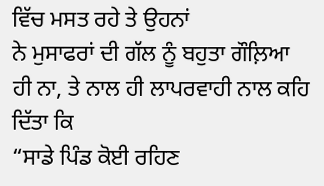ਵਿੱਚ ਮਸਤ ਰਹੇ ਤੇ ਉਹਨਾਂ
ਨੇ ਮੁਸਾਫਰਾਂ ਦੀ ਗੱਲ ਨੂੰ ਬਹੁਤਾ ਗੌਲ਼ਿਆ ਹੀ ਨਾ, ਤੇ ਨਾਲ ਹੀ ਲਾਪਰਵਾਹੀ ਨਾਲ ਕਹਿ ਦਿੱਤਾ ਕਿ
“ਸਾਡੇ ਪਿੰਡ ਕੋਈ ਰਹਿਣ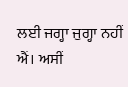ਲਈ ਜਗ੍ਹਾ ਜੁਗ੍ਹਾ ਨਹੀਂ ਐਂ। ਅਸੀਂ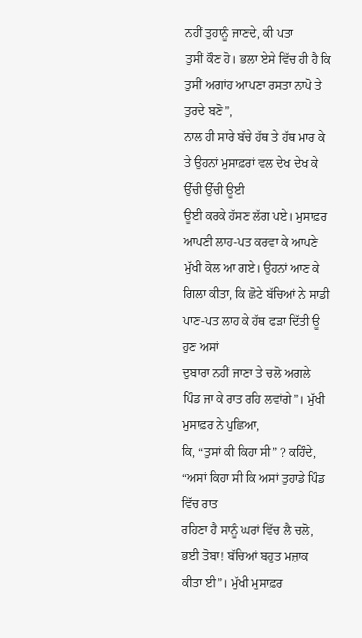ਨਹੀਂ ਤੁਹਾਨੂੰ ਜਾਣਦੇ, ਕੀ ਪਤਾ
ਤੁਸੀਂ ਕੌਣ ਹੋ। ਭਲਾ ਏਸੇ ਵਿੱਚ ਹੀ ਹੈ ਕਿ ਤੁਸੀਂ ਅਗਾਂਹ ਆਪਣਾ ਰਸਤਾ ਨਾਪੋ ਤੇ ਤੁਰਦੇ ਬਣੋ”,
ਨਾਲ ਹੀ ਸਾਰੇ ਬੱਚੇ ਹੱਥ ਤੇ ਹੱਥ ਮਾਰ ਕੇ ਤੇ ਉਹਨਾਂ ਮੁਸਾਫ਼ਰਾਂ ਵਲ ਦੇਖ ਦੇਖ ਕੇ ਉੱਚੀ ਉੱਚੀ ਊਈ
ਊਈ ਕਰਕੇ ਹੱਸਣ ਲੱਗ ਪਏ। ਮੁਸਾਫ਼ਰ ਆਪਣੀ ਲਾਹ-ਪਤ ਕਰਵਾ ਕੇ ਆਪਣੇ ਮੁੱਖੀ ਕੋਲ ਆ ਗਏ। ਉਹਨਾਂ ਆਣ ਕੇ
ਗਿਲਾ ਕੀਤਾ, ਕਿ ਛੋਟੇ ਬੱਚਿਆਂ ਨੇ ਸਾਡੀ ਪਾਣ-ਪਤ ਲਾਹ ਕੇ ਹੱਥ ਫੜਾ ਦਿੱਤੀ ਊ ਹੁਣ ਅਸਾਂ
ਦੁਬਾਰਾ ਨਹੀਂ ਜਾਣਾ ਤੇ ਚਲੋ ਅਗਲੇ ਪਿੰਡ ਜਾ ਕੇ ਰਾਤ ਰਹਿ ਲਵਾਂਗੇ”। ਮੁੱਖੀ ਮੁਸਾਫ਼ਰ ਨੇ ਪੁਛਿਆ,
ਕਿ, “ਤੁਸਾਂ ਕੀ ਕਿਹਾ ਸੀ” ? ਕਹਿੰਦੇ, “ਅਸਾਂ ਕਿਹਾ ਸੀ ਕਿ ਅਸਾਂ ਤੁਹਾਡੇ ਪਿੰਡ ਵਿੱਚ ਰਾਤ
ਰਹਿਣਾ ਹੈ ਸਾਨੂੰ ਘਰਾਂ ਵਿੱਚ ਲੈ ਚਲੋ, ਭਈ ਤੋਬਾ! ਬੱਚਿਆਂ ਬਹੁਤ ਮਜ਼ਾਕ ਕੀਤਾ ਈ”। ਮੁੱਖੀ ਮੁਸਾਫ਼ਰ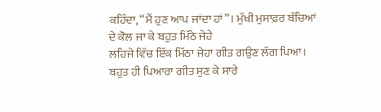ਕਹਿੰਦਾ, “ਮੈਂ ਹੁਣ ਆਪ ਜਾਂਦਾ ਹਾਂ”। ਮੁੱਖੀ ਮੁਸਾਫ਼ਰ ਬੱਚਿਆਂ ਦੇ ਕੋਲ ਜਾ ਕੇ ਬਹੁਤ ਮਿੱਠੇ ਜੇਹੇ
ਲਹਿਜੇ ਵਿੱਚ ਇੱਕ ਮਿੱਠਾ ਜੇਹਾ ਗੀਤ ਗਉਣ ਲੱਗ ਪਿਆ। ਬਹੁਤ ਹੀ ਪਿਆਰਾ ਗੀਤ ਸੁਣ ਕੇ ਸਾਰੇ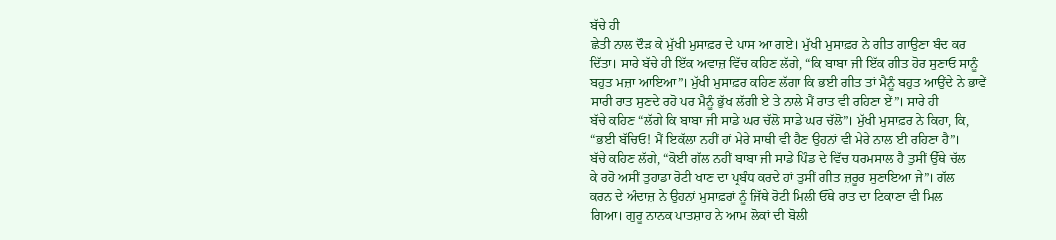ਬੱਚੇ ਹੀ
ਛੇਤੀ ਨਾਲ ਦੌੜ ਕੇ ਮੁੱਖੀ ਮੁਸਾਫ਼ਰ ਦੇ ਪਾਸ ਆ ਗਏ। ਮੁੱਖੀ ਮੁਸਾਫ਼ਰ ਨੇ ਗੀਤ ਗਾਉਣਾ ਬੰਦ ਕਰ
ਦਿੱਤਾ। ਸਾਰੇ ਬੱਚੇ ਹੀ ਇੱਕ ਅਵਾਜ਼ ਵਿੱਚ ਕਹਿਣ ਲੱਗੇ, “ਕਿ ਬਾਬਾ ਜੀ ਇੱਕ ਗੀਤ ਹੋਰ ਸੁਣਾਓ ਸਾਨੂੰ
ਬਹੁਤ ਮਜ਼ਾ ਆਇਆ”। ਮੁੱਖੀ ਮੁਸਾਫ਼ਰ ਕਹਿਣ ਲੱਗਾ ਕਿ ਭਈ ਗੀਤ ਤਾਂ ਮੈਨੂੰ ਬਹੁਤ ਆਉਂਦੇ ਨੇ ਭਾਵੇਂ
ਸਾਰੀ ਰਾਤ ਸੁਣਦੇ ਰਹੋ ਪਰ ਮੈਨੂੰ ਭੁੱਖ ਲੱਗੀ ਏ ਤੇ ਨਾਲੇ ਮੈਂ ਰਾਤ ਵੀ ਰਹਿਣਾ ਏਂ”। ਸਾਰੇ ਹੀ
ਬੱਚੇ ਕਹਿਣ “ਲੱਗੇ ਕਿ ਬਾਬਾ ਜੀ ਸਾਡੇ ਘਰ ਚੱਲੋ ਸਾਡੇ ਘਰ ਚੱਲੋ”। ਮੁੱਖੀ ਮੁਸਾਫ਼ਰ ਨੇ ਕਿਹਾ, ਕਿ,
“ਭਈ ਬੱਚਿਓ! ਮੈਂ ਇਕੱਲਾ ਨਹੀਂ ਹਾਂ ਮੇਰੇ ਸਾਥੀ ਵੀ ਹੈਣ ਉਹਨਾਂ ਵੀ ਮੇਰੇ ਨਾਲ ਈ ਰਹਿਣਾ ਹੈ”।
ਬੱਚੇ ਕਹਿਣ ਲੱਗੇ, “ਕੋਈ ਗੱਲ ਨਹੀਂ ਬਾਬਾ ਜੀ ਸਾਡੇ ਪਿੰਡ ਦੇ ਵਿੱਚ ਧਰਮਸਾਲ ਹੈ ਤੁਸੀਂ ਉੱਥੇ ਚੱਲ
ਕੇ ਰਹੋ ਅਸੀਂ ਤੁਹਾਡਾ ਰੋਟੀ ਖਾਣ ਦਾ ਪ੍ਰਬੰਧ ਕਰਦੇ ਹਾਂ ਤੁਸੀਂ ਗੀਤ ਜ਼ਰੂਰ ਸੁਣਾਇਆ ਜੇ”। ਗੱਲ
ਕਰਨ ਦੇ ਅੰਦਾਜ਼ ਨੇ ਉਹਨਾਂ ਮੁਸਾਫ਼ਰਾਂ ਨੂੰ ਜਿੱਥੇ ਰੋਟੀ ਮਿਲੀ ਓੱਥੇ ਰਾਤ ਦਾ ਟਿਕਾਣਾ ਵੀ ਮਿਲ
ਗਿਆ। ਗੁਰੂ ਨਾਨਕ ਪਾਤਸ਼ਾਹ ਨੇ ਆਮ ਲੋਕਾਂ ਦੀ ਬੋਲੀ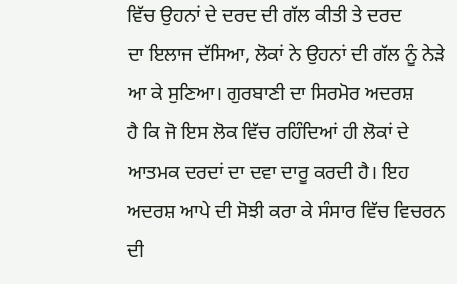ਵਿੱਚ ਉਹਨਾਂ ਦੇ ਦਰਦ ਦੀ ਗੱਲ ਕੀਤੀ ਤੇ ਦਰਦ
ਦਾ ਇਲਾਜ ਦੱਸਿਆ, ਲੋਕਾਂ ਨੇ ਉਹਨਾਂ ਦੀ ਗੱਲ ਨੂੰ ਨੇੜੇ ਆ ਕੇ ਸੁਣਿਆ। ਗੁਰਬਾਣੀ ਦਾ ਸਿਰਮੋਰ ਅਦਰਸ਼
ਹੈ ਕਿ ਜੋ ਇਸ ਲੋਕ ਵਿੱਚ ਰਹਿੰਦਿਆਂ ਹੀ ਲੋਕਾਂ ਦੇ ਆਤਮਕ ਦਰਦਾਂ ਦਾ ਦਵਾ ਦਾਰੂ ਕਰਦੀ ਹੈ। ਇਹ
ਅਦਰਸ਼ ਆਪੇ ਦੀ ਸੋਝੀ ਕਰਾ ਕੇ ਸੰਸਾਰ ਵਿੱਚ ਵਿਚਰਨ ਦੀ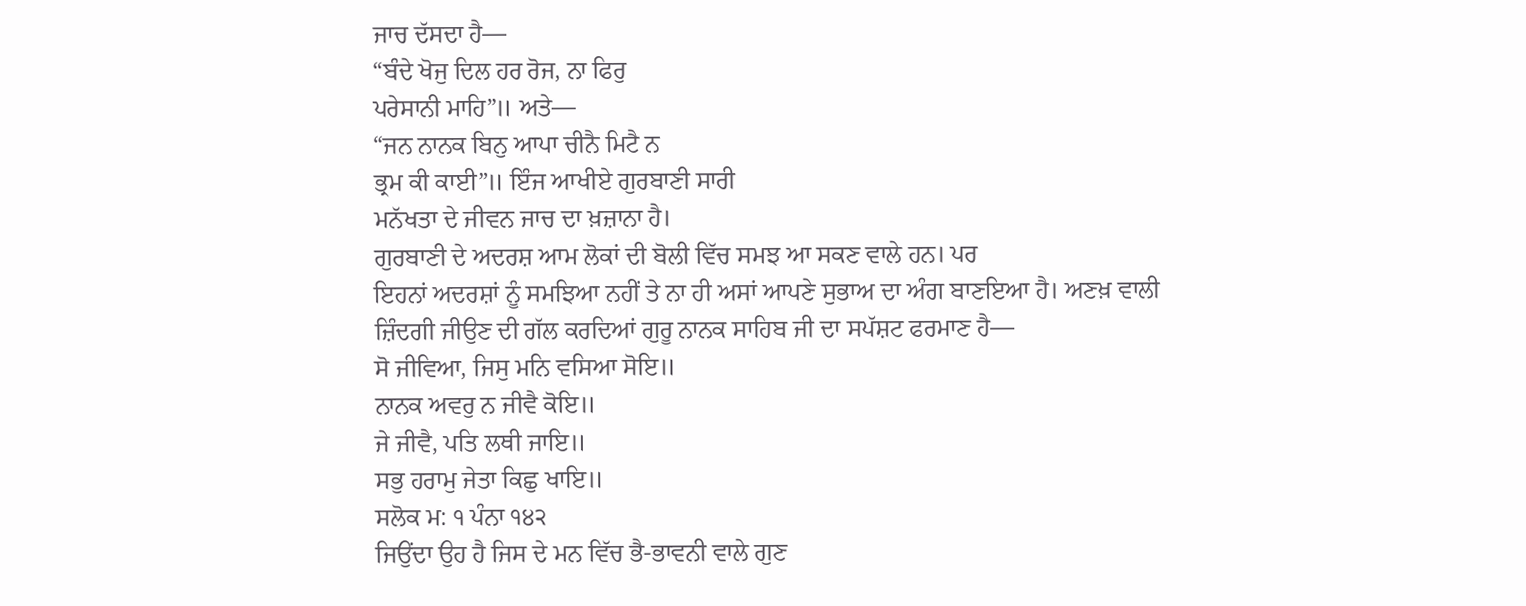ਜਾਚ ਦੱਸਦਾ ਹੈ—
“ਬੰਦੇ ਖੋਜੁ ਦਿਲ ਹਰ ਰੋਜ, ਨਾ ਫਿਰੁ
ਪਰੇਸਾਨੀ ਮਾਹਿ”॥ ਅਤੇ—
“ਜਨ ਨਾਨਕ ਬਿਨੁ ਆਪਾ ਚੀਨੈ ਮਿਟੈ ਨ
ਭ੍ਰਮ ਕੀ ਕਾਈ”॥ ਇੰਜ ਆਖੀਏ ਗੁਰਬਾਣੀ ਸਾਰੀ
ਮਨੱਖਤਾ ਦੇ ਜੀਵਨ ਜਾਚ ਦਾ ਖ਼ਜ਼ਾਨਾ ਹੈ।
ਗੁਰਬਾਣੀ ਦੇ ਅਦਰਸ਼ ਆਮ ਲੋਕਾਂ ਦੀ ਬੋਲੀ ਵਿੱਚ ਸਮਝ ਆ ਸਕਣ ਵਾਲੇ ਹਨ। ਪਰ
ਇਹਨਾਂ ਅਦਰਸ਼ਾਂ ਨੂੰ ਸਮਝਿਆ ਨਹੀਂ ਤੇ ਨਾ ਹੀ ਅਸਾਂ ਆਪਣੇ ਸੁਭਾਅ ਦਾ ਅੰਗ ਬਾਣਇਆ ਹੈ। ਅਣਖ਼ ਵਾਲੀ
ਜ਼ਿੰਦਗੀ ਜੀਉਣ ਦੀ ਗੱਲ ਕਰਦਿਆਂ ਗੁਰੂ ਨਾਨਕ ਸਾਹਿਬ ਜੀ ਦਾ ਸਪੱਸ਼ਟ ਫਰਮਾਣ ਹੈ—
ਸੋ ਜੀਵਿਆ, ਜਿਸੁ ਮਨਿ ਵਸਿਆ ਸੋਇ॥
ਨਾਨਕ ਅਵਰੁ ਨ ਜੀਵੈ ਕੋਇ॥
ਜੇ ਜੀਵੈ, ਪਤਿ ਲਥੀ ਜਾਇ॥
ਸਭੁ ਹਰਾਮੁ ਜੇਤਾ ਕਿਛੁ ਖਾਇ॥
ਸਲੋਕ ਮ: ੧ ਪੰਨਾ ੧੪੨
ਜਿਉਂਦਾ ਉਹ ਹੈ ਜਿਸ ਦੇ ਮਨ ਵਿੱਚ ਭੈ-ਭਾਵਨੀ ਵਾਲੇ ਗੁਣ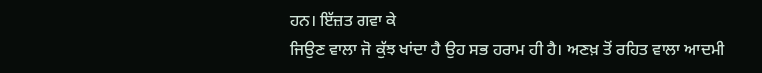ਹਨ। ਇੱਜ਼ਤ ਗਵਾ ਕੇ
ਜਿਉਣ ਵਾਲਾ ਜੋ ਕੁੱਝ ਖਾਂਦਾ ਹੈ ਉਹ ਸਭ ਹਰਾਮ ਹੀ ਹੈ। ਅਣਖ਼ ਤੋਂ ਰਹਿਤ ਵਾਲਾ ਆਦਮੀ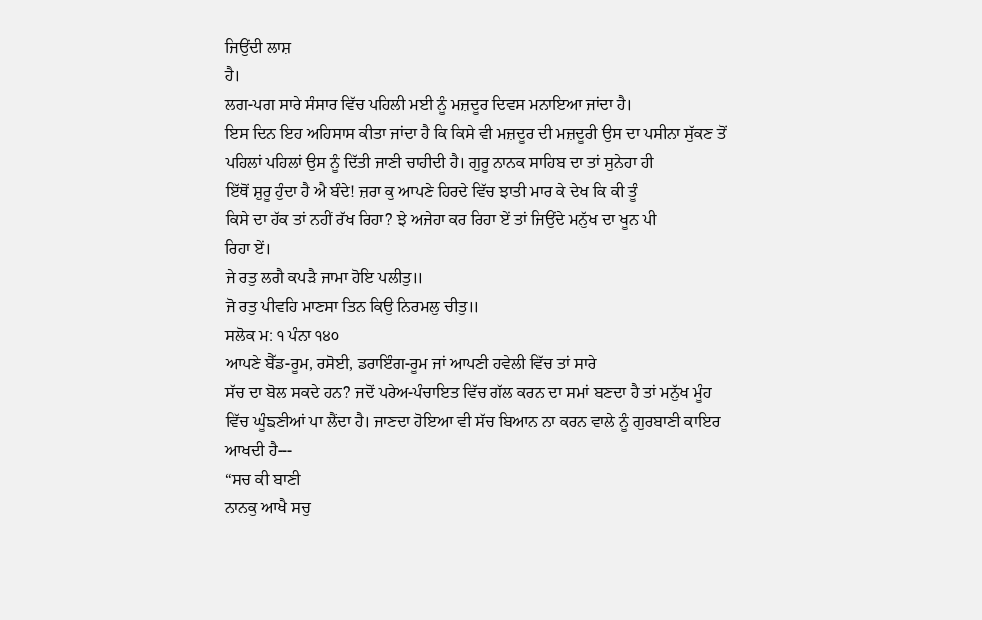ਜਿਉਂਦੀ ਲਾਸ਼
ਹੈ।
ਲਗ-ਪਗ ਸਾਰੇ ਸੰਸਾਰ ਵਿੱਚ ਪਹਿਲੀ ਮਈ ਨੂੰ ਮਜ਼ਦੂਰ ਦਿਵਸ ਮਨਾਇਆ ਜਾਂਦਾ ਹੈ।
ਇਸ ਦਿਨ ਇਹ ਅਹਿਸਾਸ ਕੀਤਾ ਜਾਂਦਾ ਹੈ ਕਿ ਕਿਸੇ ਵੀ ਮਜ਼ਦੂਰ ਦੀ ਮਜ਼ਦੂਰੀ ਉਸ ਦਾ ਪਸੀਨਾ ਸੁੱਕਣ ਤੋਂ
ਪਹਿਲਾਂ ਪਹਿਲਾਂ ਉਸ ਨੂੰ ਦਿੱਤੀ ਜਾਣੀ ਚਾਹੀਦੀ ਹੈ। ਗੁਰੂ ਨਾਨਕ ਸਾਹਿਬ ਦਾ ਤਾਂ ਸੁਨੇਹਾ ਹੀ
ਇੱਥੋਂ ਸ਼ੁਰੂ ਹੁੰਦਾ ਹੈ ਐ ਬੰਦੇ! ਜ਼ਰਾ ਕੁ ਆਪਣੇ ਹਿਰਦੇ ਵਿੱਚ ਝਾਤੀ ਮਾਰ ਕੇ ਦੇਖ ਕਿ ਕੀ ਤੂੰ
ਕਿਸੇ ਦਾ ਹੱਕ ਤਾਂ ਨਹੀਂ ਰੱਖ ਰਿਹਾ? ਝੇ ਅਜੇਹਾ ਕਰ ਰਿਹਾ ਏਂ ਤਾਂ ਜਿਉਂਦੇ ਮਨੁੱਖ ਦਾ ਖੂਨ ਪੀ
ਰਿਹਾ ਏਂ।
ਜੇ ਰਤੁ ਲਗੈ ਕਪੜੈ ਜਾਮਾ ਹੋਇ ਪਲੀਤੁ॥
ਜੋ ਰਤੁ ਪੀਵਹਿ ਮਾਣਸਾ ਤਿਨ ਕਿਉ ਨਿਰਮਲੁ ਚੀਤੁ॥
ਸਲੋਕ ਮ: ੧ ਪੰਨਾ ੧੪੦
ਆਪਣੇ ਬੈੱਡ-ਰੂਮ, ਰਸੋਈ, ਡਰਾਇੰਗ-ਰੂਮ ਜਾਂ ਆਪਣੀ ਹਵੇਲੀ ਵਿੱਚ ਤਾਂ ਸਾਰੇ
ਸੱਚ ਦਾ ਬੋਲ ਸਕਦੇ ਹਨ? ਜਦੋਂ ਪਰੇਅ-ਪੰਚਾਇਤ ਵਿੱਚ ਗੱਲ ਕਰਨ ਦਾ ਸਮਾਂ ਬਣਦਾ ਹੈ ਤਾਂ ਮਨੁੱਖ ਮੂੰਹ
ਵਿੱਚ ਘੂੰਙਣੀਆਂ ਪਾ ਲੈਂਦਾ ਹੈ। ਜਾਣਦਾ ਹੋਇਆ ਵੀ ਸੱਚ ਬਿਆਨ ਨਾ ਕਰਨ ਵਾਲੇ ਨੂੰ ਗੁਰਬਾਣੀ ਕਾਇਰ
ਆਖਦੀ ਹੈ---
“ਸਚ ਕੀ ਬਾਣੀ
ਨਾਨਕੁ ਆਖੈ ਸਚੁ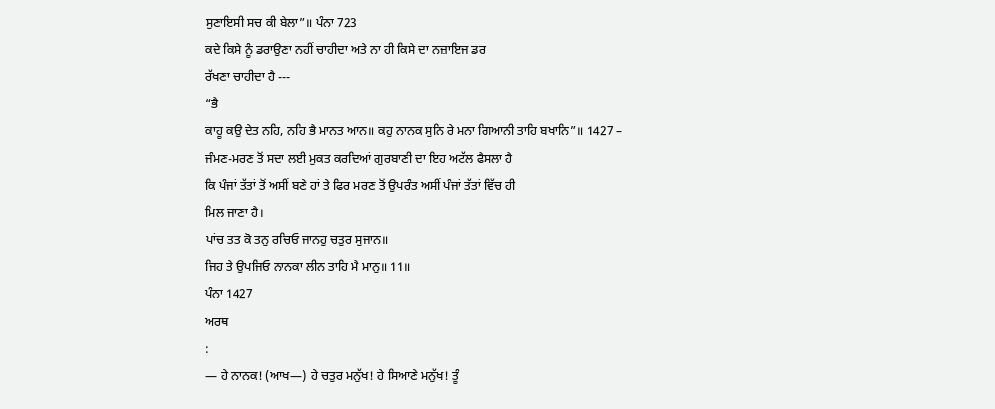ਸੁਣਾਇਸੀ ਸਚ ਕੀ ਬੇਲਾ”॥ ਪੰਨਾ 723
ਕਦੇ ਕਿਸੇ ਨੂੰ ਡਰਾਉਣਾ ਨਹੀਂ ਚਾਹੀਦਾ ਅਤੇ ਨਾ ਹੀ ਕਿਸੇ ਦਾ ਨਜ਼ਾਇਜ ਡਰ
ਰੱਖਣਾ ਚਾਹੀਦਾ ਹੈ ---
“ਭੈ
ਕਾਹੂ ਕਉ ਦੇਤ ਨਹਿ, ਨਹਿ ਭੈ ਮਾਨਤ ਆਨ॥ ਕਹੁ ਨਾਨਕ ਸੁਨਿ ਰੇ ਮਨਾ ਗਿਆਨੀ ਤਾਹਿ ਬਖਾਨਿ”॥ 1427 –
ਜੰਮਣ-ਮਰਣ ਤੋਂ ਸਦਾ ਲਈ ਮੁਕਤ ਕਰਦਿਆਂ ਗੁਰਬਾਣੀ ਦਾ ਇਹ ਅਟੱਲ ਫੈਸਲਾ ਹੈ
ਕਿ ਪੰਜਾਂ ਤੱਤਾਂ ਤੋਂ ਅਸੀਂ ਬਣੇ ਹਾਂ ਤੇ ਫਿਰ ਮਰਣ ਤੋਂ ਉਪਰੰਤ ਅਸੀਂ ਪੰਜਾਂ ਤੱਤਾਂ ਵਿੱਚ ਹੀ
ਮਿਲ ਜਾਣਾ ਹੈ।
ਪਾਂਚ ਤਤ ਕੋ ਤਨੁ ਰਚਿਓ ਜਾਨਹੁ ਚਤੁਰ ਸੁਜਾਨ॥
ਜਿਹ ਤੇ ਉਪਜਿਓ ਨਾਨਕਾ ਲੀਨ ਤਾਹਿ ਮੈ ਮਾਨੁ॥ 11॥
ਪੰਨਾ 1427
ਅਰਥ
:
— ਹੇ ਨਾਨਕ! (ਆਖ—) ਹੇ ਚਤੁਰ ਮਨੁੱਖ! ਹੇ ਸਿਆਣੇ ਮਨੁੱਖ! ਤੂੰ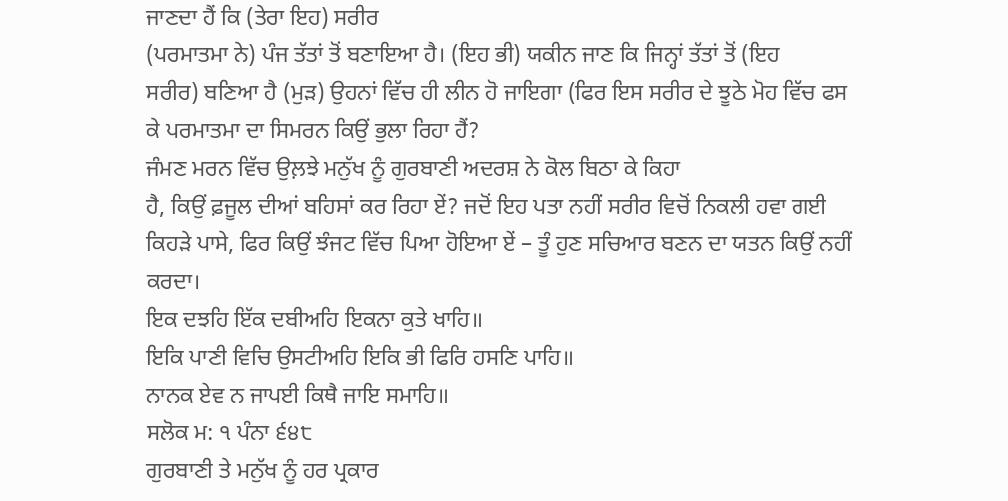ਜਾਣਦਾ ਹੈਂ ਕਿ (ਤੇਰਾ ਇਹ) ਸਰੀਰ
(ਪਰਮਾਤਮਾ ਨੇ) ਪੰਜ ਤੱਤਾਂ ਤੋਂ ਬਣਾਇਆ ਹੈ। (ਇਹ ਭੀ) ਯਕੀਨ ਜਾਣ ਕਿ ਜਿਨ੍ਹਾਂ ਤੱਤਾਂ ਤੋਂ (ਇਹ
ਸਰੀਰ) ਬਣਿਆ ਹੈ (ਮੁੜ) ਉਹਨਾਂ ਵਿੱਚ ਹੀ ਲੀਨ ਹੋ ਜਾਇਗਾ (ਫਿਰ ਇਸ ਸਰੀਰ ਦੇ ਝੂਠੇ ਮੋਹ ਵਿੱਚ ਫਸ
ਕੇ ਪਰਮਾਤਮਾ ਦਾ ਸਿਮਰਨ ਕਿਉਂ ਭੁਲਾ ਰਿਹਾ ਹੈਂ?
ਜੰਮਣ ਮਰਨ ਵਿੱਚ ਉਲ਼ਝੇ ਮਨੁੱਖ ਨੂੰ ਗੁਰਬਾਣੀ ਅਦਰਸ਼ ਨੇ ਕੋਲ ਬਿਠਾ ਕੇ ਕਿਹਾ
ਹੈ, ਕਿਉਂ ਫ਼ਜੂਲ ਦੀਆਂ ਬਹਿਸਾਂ ਕਰ ਰਿਹਾ ਏਂ? ਜਦੋਂ ਇਹ ਪਤਾ ਨਹੀਂ ਸਰੀਰ ਵਿਚੋਂ ਨਿਕਲੀ ਹਵਾ ਗਈ
ਕਿਹੜੇ ਪਾਸੇ, ਫਿਰ ਕਿਉਂ ਝੰਜਟ ਵਿੱਚ ਪਿਆ ਹੋਇਆ ਏਂ – ਤੂੰ ਹੁਣ ਸਚਿਆਰ ਬਣਨ ਦਾ ਯਤਨ ਕਿਉਂ ਨਹੀਂ
ਕਰਦਾ।
ਇਕ ਦਝਹਿ ਇੱਕ ਦਬੀਅਹਿ ਇਕਨਾ ਕੁਤੇ ਖਾਹਿ॥
ਇਕਿ ਪਾਣੀ ਵਿਚਿ ਉਸਟੀਅਹਿ ਇਕਿ ਭੀ ਫਿਰਿ ਹਸਣਿ ਪਾਹਿ॥
ਨਾਨਕ ਏਵ ਨ ਜਾਪਈ ਕਿਥੈ ਜਾਇ ਸਮਾਹਿ॥
ਸਲੋਕ ਮ: ੧ ਪੰਨਾ ੬੪੮
ਗੁਰਬਾਣੀ ਤੇ ਮਨੁੱਖ ਨੂੰ ਹਰ ਪ੍ਰਕਾਰ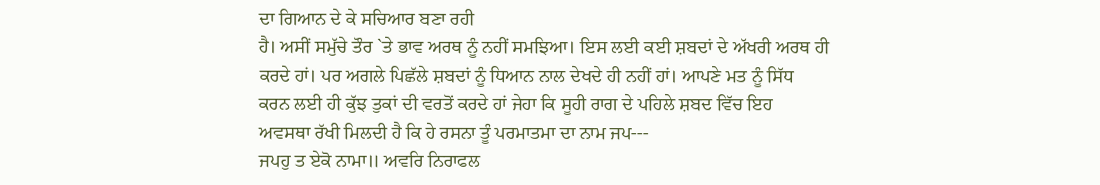ਦਾ ਗਿਆਨ ਦੇ ਕੇ ਸਚਿਆਰ ਬਣਾ ਰਹੀ
ਹੈ। ਅਸੀਂ ਸਮੁੱਚੇ ਤੌਰ `ਤੇ ਭਾਵ ਅਰਥ ਨੂੰ ਨਹੀਂ ਸਮਝਿਆ। ਇਸ ਲਈ ਕਈ ਸ਼ਬਦਾਂ ਦੇ ਅੱਖਰੀ ਅਰਥ ਹੀ
ਕਰਦੇ ਹਾਂ। ਪਰ ਅਗਲੇ ਪਿਛੱਲੇ ਸ਼ਬਦਾਂ ਨੂੰ ਧਿਆਨ ਨਾਲ ਦੇਖਦੇ ਹੀ ਨਹੀਂ ਹਾਂ। ਆਪਣੇ ਮਤ ਨੂੰ ਸਿੱਧ
ਕਰਨ ਲਈ ਹੀ ਕੁੱਝ ਤੁਕਾਂ ਦੀ ਵਰਤੋਂ ਕਰਦੇ ਹਾਂ ਜੇਹਾ ਕਿ ਸੂਹੀ ਰਾਗ ਦੇ ਪਹਿਲੇ ਸ਼ਬਦ ਵਿੱਚ ਇਹ
ਅਵਸਥਾ ਰੱਖੀ ਮਿਲਦੀ ਹੈ ਕਿ ਹੇ ਰਸਨਾ ਤੂੰ ਪਰਮਾਤਮਾ ਦਾ ਨਾਮ ਜਪ---
ਜਪਹੁ ਤ ਏਕੋ ਨਾਮਾ॥ ਅਵਰਿ ਨਿਰਾਫਲ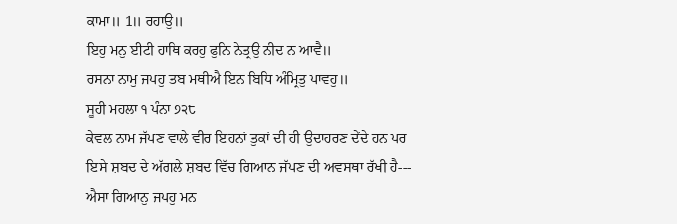ਕਾਮਾ॥ 1॥ ਰਹਾਉ॥
ਇਹੁ ਮਨੁ ਈਟੀ ਹਾਥਿ ਕਰਹੁ ਫੁਨਿ ਨੇਤ੍ਰਉ ਨੀਦ ਨ ਆਵੈ॥
ਰਸਨਾ ਨਾਮੁ ਜਪਹੁ ਤਬ ਮਥੀਐ ਇਨ ਬਿਧਿ ਅੰਮ੍ਰਿਤੁ ਪਾਵਹੁ॥
ਸੂਹੀ ਮਹਲਾ ੧ ਪੰਨਾ ੭੨੮
ਕੇਵਲ ਨਾਮ ਜੱਪਣ ਵਾਲੇ ਵੀਰ ਇਹਨਾਂ ਤੁਕਾਂ ਦੀ ਹੀ ਉਦਾਹਰਣ ਦੇਂਦੇ ਹਨ ਪਰ
ਇਸੇ ਸ਼ਬਦ ਦੇ ਅੱਗਲੇ ਸ਼ਬਦ ਵਿੱਚ ਗਿਆਨ ਜੱਪਣ ਦੀ ਅਵਸਥਾ ਰੱਖੀ ਹੈ---
ਐਸਾ ਗਿਆਨੁ ਜਪਹੁ ਮਨ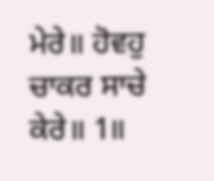ਮੇਰੇ॥ ਹੋਵਹੁ ਚਾਕਰ ਸਾਚੇ ਕੇਰੇ॥ 1॥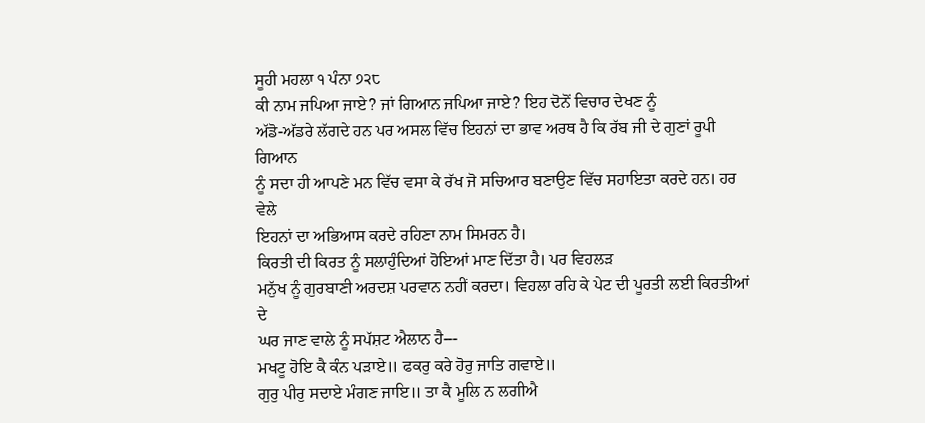ਸੂਹੀ ਮਹਲਾ ੧ ਪੰਨਾ ੭੨੮
ਕੀ ਨਾਮ ਜਪਿਆ ਜਾਏ? ਜਾਂ ਗਿਆਨ ਜਪਿਆ ਜਾਏ? ਇਹ ਦੋਨੋਂ ਵਿਚਾਰ ਦੇਖਣ ਨੂੰ
ਅੱਡੋ-ਅੱਡਰੇ ਲੱਗਦੇ ਹਨ ਪਰ ਅਸਲ ਵਿੱਚ ਇਹਨਾਂ ਦਾ ਭਾਵ ਅਰਥ ਹੈ ਕਿ ਰੱਬ ਜੀ ਦੇ ਗੁਣਾਂ ਰੂਪੀ ਗਿਆਨ
ਨੂੰ ਸਦਾ ਹੀ ਆਪਣੇ ਮਨ ਵਿੱਚ ਵਸਾ ਕੇ ਰੱਖ ਜੋ ਸਚਿਆਰ ਬਣਾਉਣ ਵਿੱਚ ਸਹਾਇਤਾ ਕਰਦੇ ਹਨ। ਹਰ ਵੇਲੇ
ਇਹਨਾਂ ਦਾ ਅਭਿਆਸ ਕਰਦੇ ਰਹਿਣਾ ਨਾਮ ਸਿਮਰਨ ਹੈ।
ਕਿਰਤੀ ਦੀ ਕਿਰਤ ਨੂੰ ਸਲਾਹੁੰਦਿਆਂ ਹੋਇਆਂ ਮਾਣ ਦਿੱਤਾ ਹੈ। ਪਰ ਵਿਹਲੜ
ਮਨੁੱਖ ਨੂੰ ਗੁਰਬਾਣੀ ਅਰਦਸ਼ ਪਰਵਾਨ ਨਹੀਂ ਕਰਦਾ। ਵਿਹਲਾ ਰਹਿ ਕੇ ਪੇਟ ਦੀ ਪੂਰਤੀ ਲਈ ਕਿਰਤੀਆਂ ਦੇ
ਘਰ ਜਾਣ ਵਾਲੇ ਨੂੰ ਸਪੱਸ਼ਟ ਐਲਾਨ ਹੈ---
ਮਖਟੂ ਹੋਇ ਕੈ ਕੰਨ ਪੜਾਏ॥ ਫਕਰੁ ਕਰੇ ਹੋਰੁ ਜਾਤਿ ਗਵਾਏ॥
ਗੁਰੁ ਪੀਰੁ ਸਦਾਏ ਮੰਗਣ ਜਾਇ॥ ਤਾ ਕੈ ਮੂਲਿ ਨ ਲਗੀਐ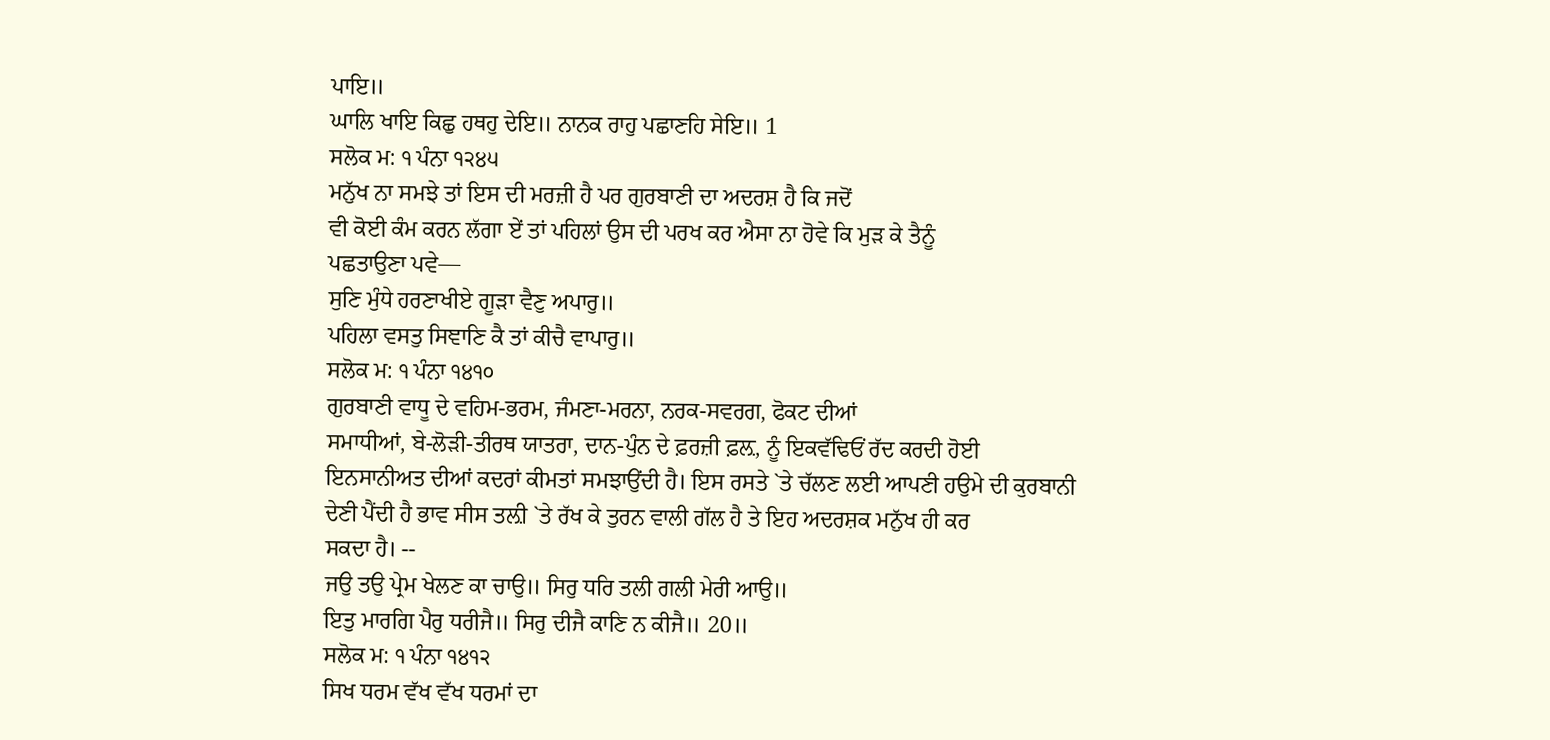ਪਾਇ॥
ਘਾਲਿ ਖਾਇ ਕਿਛੁ ਹਥਹੁ ਦੇਇ॥ ਨਾਨਕ ਰਾਹੁ ਪਛਾਣਹਿ ਸੇਇ॥ 1
ਸਲੋਕ ਮ: ੧ ਪੰਨਾ ੧੨੪੫
ਮਨੁੱਖ ਨਾ ਸਮਝੇ ਤਾਂ ਇਸ ਦੀ ਮਰਜ਼ੀ ਹੈ ਪਰ ਗੁਰਬਾਣੀ ਦਾ ਅਦਰਸ਼ ਹੈ ਕਿ ਜਦੋਂ
ਵੀ ਕੋਈ ਕੰਮ ਕਰਨ ਲੱਗਾ ਏਂ ਤਾਂ ਪਹਿਲਾਂ ਉਸ ਦੀ ਪਰਖ ਕਰ ਐਸਾ ਨਾ ਹੋਵੇ ਕਿ ਮੁੜ ਕੇ ਤੈਨੂੰ
ਪਛਤਾਉਣਾ ਪਵੇ—
ਸੁਣਿ ਮੁੰਧੇ ਹਰਣਾਖੀਏ ਗੂੜਾ ਵੈਣੁ ਅਪਾਰੁ॥
ਪਹਿਲਾ ਵਸਤੁ ਸਿਞਾਣਿ ਕੈ ਤਾਂ ਕੀਚੈ ਵਾਪਾਰੁ॥
ਸਲੋਕ ਮ: ੧ ਪੰਨਾ ੧੪੧੦
ਗੁਰਬਾਣੀ ਵਾਧੂ ਦੇ ਵਹਿਮ-ਭਰਮ, ਜੰਮਣਾ-ਮਰਨਾ, ਨਰਕ-ਸਵਰਗ, ਫੋਕਟ ਦੀਆਂ
ਸਮਾਧੀਆਂ, ਬੇ-ਲੋੜੀ-ਤੀਰਥ ਯਾਤਰਾ, ਦਾਨ-ਪੁੰਨ ਦੇ ਫ਼ਰਜ਼ੀ ਫ਼ਲ਼, ਨੂੰ ਇਕਵੱਢਿਓਂ ਰੱਦ ਕਰਦੀ ਹੋਈ
ਇਨਸਾਨੀਅਤ ਦੀਆਂ ਕਦਰਾਂ ਕੀਮਤਾਂ ਸਮਝਾਉਂਦੀ ਹੈ। ਇਸ ਰਸਤੇ `ਤੇ ਚੱਲਣ ਲਈ ਆਪਣੀ ਹਉਮੇ ਦੀ ਕੁਰਬਾਨੀ
ਦੇਣੀ ਪੈਂਦੀ ਹੈ ਭਾਵ ਸੀਸ ਤਲ਼ੀ `ਤੇ ਰੱਖ ਕੇ ਤੁਰਨ ਵਾਲੀ ਗੱਲ ਹੈ ਤੇ ਇਹ ਅਦਰਸ਼ਕ ਮਨੁੱਖ ਹੀ ਕਰ
ਸਕਦਾ ਹੈ। --
ਜਉ ਤਉ ਪ੍ਰੇਮ ਖੇਲਣ ਕਾ ਚਾਉ॥ ਸਿਰੁ ਧਰਿ ਤਲੀ ਗਲੀ ਮੇਰੀ ਆਉ॥
ਇਤੁ ਮਾਰਗਿ ਪੈਰੁ ਧਰੀਜੈ॥ ਸਿਰੁ ਦੀਜੈ ਕਾਣਿ ਨ ਕੀਜੈ॥ 20॥
ਸਲੋਕ ਮ: ੧ ਪੰਨਾ ੧੪੧੨
ਸਿਖ ਧਰਮ ਵੱਖ ਵੱਖ ਧਰਮਾਂ ਦਾ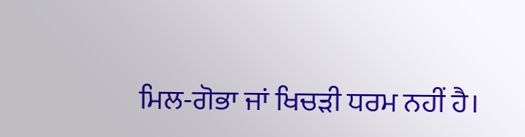ਮਿਲ-ਗੋਭਾ ਜਾਂ ਖਿਚੜੀ ਧਰਮ ਨਹੀਂ ਹੈ।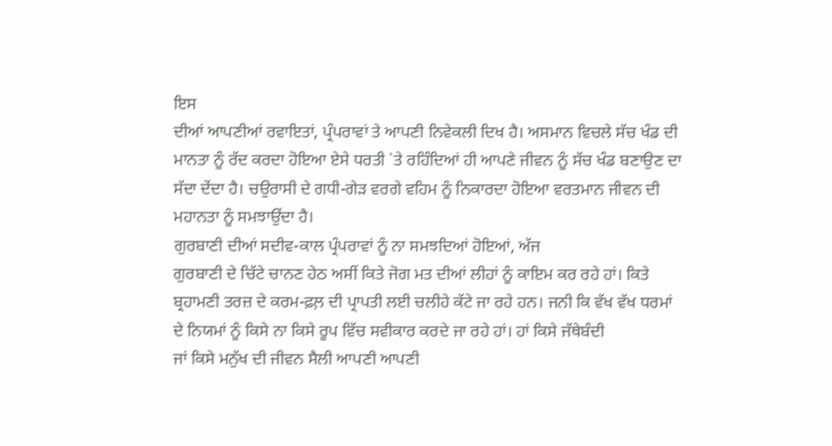ਇਸ
ਦੀਆਂ ਆਪਣੀਆਂ ਰਵਾਇਤਾਂ, ਪ੍ਰੰਪਰਾਵਾਂ ਤੇ ਆਪਣੀ ਨਿਵੇਕਲੀ ਦਿਖ ਹੈ। ਅਸਮਾਨ ਵਿਚਲੇ ਸੱਚ ਖੰਡ ਦੀ
ਮਾਨਤਾ ਨੂੰ ਰੱਦ ਕਰਦਾ ਹੋਇਆ ਏਸੇ ਧਰਤੀ `ਤੇ ਰਹਿੰਦਿਆਂ ਹੀ ਆਪਣੇ ਜੀਵਨ ਨੂੰ ਸੱਚ ਖੰਡ ਬਣਾਉਣ ਦਾ
ਸੱਦਾ ਦੇਂਦਾ ਹੈ। ਚਉਰਾਸੀ ਦੇ ਗਧੀ-ਗੇੜ ਵਰਗੇ ਵਹਿਮ ਨੂੰ ਨਿਕਾਰਦਾ ਹੋਇਆ ਵਰਤਮਾਨ ਜੀਵਨ ਦੀ
ਮਹਾਨਤਾ ਨੂੰ ਸਮਝਾਉਂਦਾ ਹੈ।
ਗੁਰਬਾਣੀ ਦੀਆਂ ਸਦੀਵ-ਕਾਲ ਪ੍ਰੰਪਰਾਵਾਂ ਨੂੰ ਨਾ ਸਮਝਦਿਆਂ ਹੋਇਆਂ, ਅੱਜ
ਗੁਰਬਾਣੀ ਦੇ ਚਿੱਟੇ ਚਾਨਣ ਹੇਠ ਅਸੀਂ ਕਿਤੇ ਜੋਗ ਮਤ ਦੀਆਂ ਲੀਹਾਂ ਨੂੰ ਕਾਇਮ ਕਰ ਰਹੇ ਹਾਂ। ਕਿਤੇ
ਬ੍ਰਹਾਮਣੀ ਤਰਜ਼ ਦੇ ਕਰਮ-ਫ਼ਲ਼ ਦੀ ਪ੍ਰਾਪਤੀ ਲਈ ਚਲੀਹੇ ਕੱਟੇ ਜਾ ਰਹੇ ਹਨ। ਜਨੀ ਕਿ ਵੱਖ ਵੱਖ ਧਰਮਾਂ
ਦੇ ਨਿਯਮਾਂ ਨੂੰ ਕਿਸੇ ਨਾ ਕਿਸੇ ਰੂਪ ਵਿੱਚ ਸਵੀਕਾਰ ਕਰਦੇ ਜਾ ਰਹੇ ਹਾਂ। ਹਾਂ ਕਿਸੇ ਜੱਥੇਬੰਦੀ
ਜਾਂ ਕਿਸੇ ਮਨੁੱਖ ਦੀ ਜੀਵਨ ਸੈਲੀ ਆਪਣੀ ਆਪਣੀ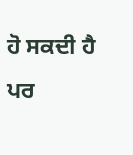ਹੋ ਸਕਦੀ ਹੈ ਪਰ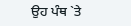ਉਹ ਪੰਥ `ਤੇ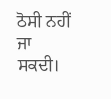ਠੋਸੀ ਨਹੀਂ ਜਾ
ਸਕਦੀ।